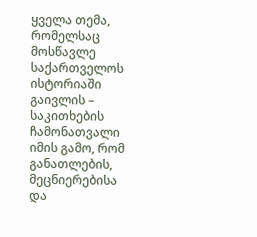ყველა თემა, რომელსაც მოსწავლე საქართველოს ისტორიაში გაივლის – საკითხების ჩამონათვალი
იმის გამო, რომ განათლების, მეცნიერებისა და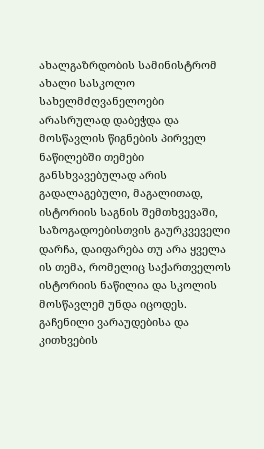ახალგაზრდობის სამინისტრომ ახალი სასკოლო სახელმძღვანელოები არასრულად დაბეჭდა და მოსწავლის წიგნების პირველ ნაწილებში თემები განსხვავებულად არის გადალაგებული, მაგალითად, ისტორიის საგნის შემთხვევაში, საზოგადოებისთვის გაურკვეველი დარჩა, დაიფარება თუ არა ყველა ის თემა, რომელიც საქართველოს ისტორიის ნაწილია და სკოლის მოსწავლემ უნდა იცოდეს.
გაჩენილი ვარაუდებისა და კითხვების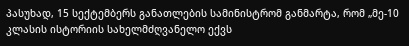პასუხად, 15 სექტემბერს განათლების სამინისტრომ განმარტა, რომ „მე-10 კლასის ისტორიის სახელმძღვანელო ექვს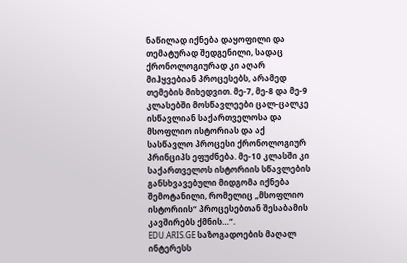ნაწილად იქნება დაყოფილი და თემატურად შედგენილი, სადაც ქრონოლოგიურად კი აღარ მიჰყვებიან პროცესებს, არამედ თემების მიხედვით. მე-7, მე-8 და მე-9 კლასებში მოსწავლეები ცალ-ცალკე ისწავლიან საქართველოსა და მსოფლიო ისტორიას და აქ სასწავლო პროცესი ქრონოლოგიურ პრინციპს ეფუძნება. მე-10 კლასში კი საქართველოს ისტორიის სწავლების განსხვავებული მიდგომა იქნება შემოტანილი, რომელიც „მსოფლიო ისტორიის“ პროცესებთან შესაბამის კავშირებს ქმნის…“.
EDU.ARIS.GE საზოგადოების მაღალ ინტერესს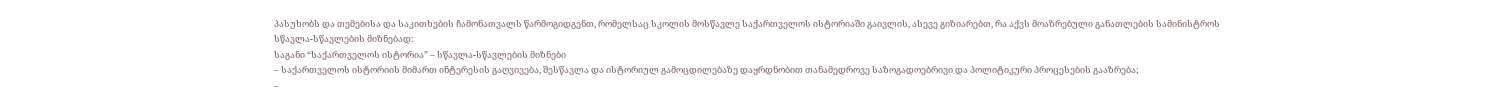პასუხობს და თემებისა და საკითხების ჩამონათვალს წარმოგიდგენთ, რომელსაც სკოლის მოსწავლე საქართველოს ისტორიაში გაივლის, ასევე გიზიარებთ, რა აქვს მოაზრებული განათლების სამინისტროს სწავლა-სწავლების მიზნებად:
საგანი “საქართველოს ისტორია” – სწავლა-სწავლების მიზნები
– საქართველოს ისტორიის მიმართ ინტერესის გაღვივება, შესწავლა და ისტორიულ გამოცდილებაზე დაყრდნობით თანამედროვე საზოგადოებრივი და პოლიტიკური პროცესების გააზრება;
–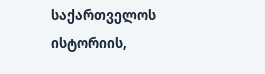საქართველოს ისტორიის,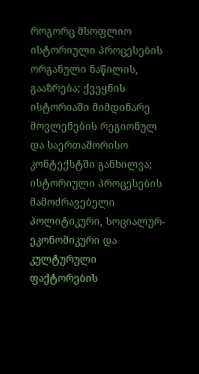როგორც მსოფლიო ისტორიული პროცესების ორგანული ნაწილის, გააზრება; ქვეყნის ისტორიაში მიმდინარე მოვლენების რეგიონულ და საერთაშორისო კონტექსტში განხილვა; ისტორიული პროცესების მამოძრავებელი პოლიტიკური, სოციალურ-ეკონომიკური და კულტურული ფაქტორების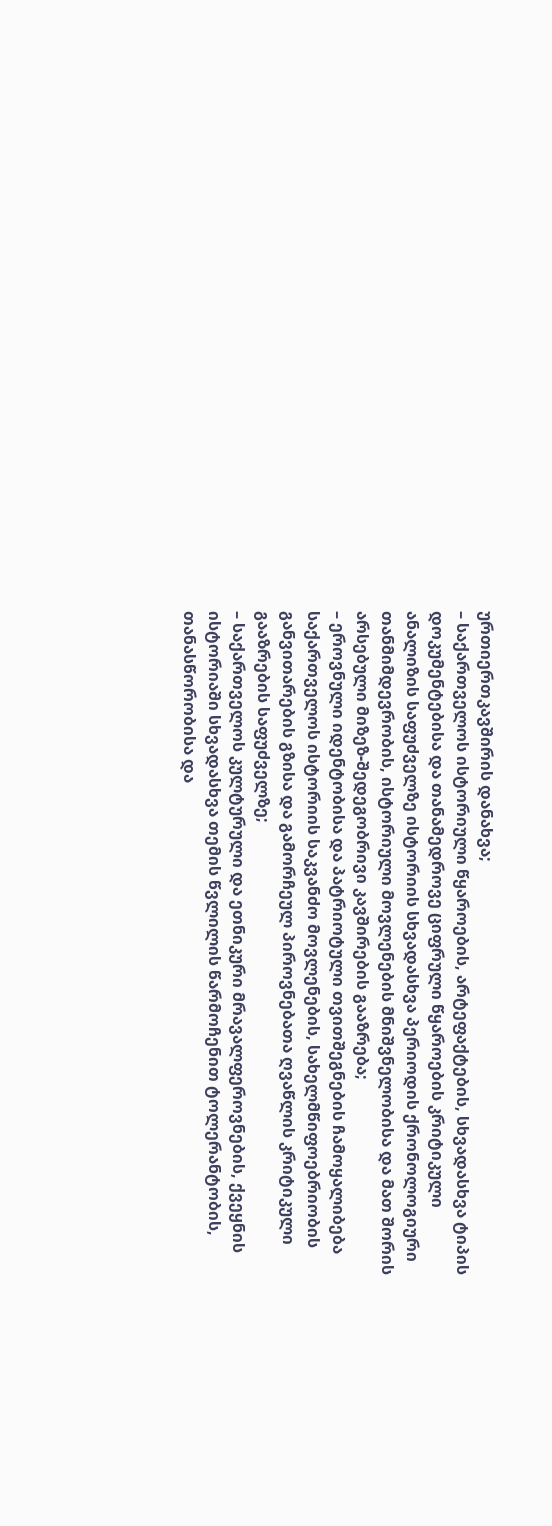ურთიერთკავშირის დანახვა;
– საქართველოს ისტორიული წყაროების, არტეფაქტების, სხვადასხვა ტიპის დოკუმენტებისა და თანამედროვე ციფრული წყაროების კრიტიკული ანალიზის საფუძველზე ისტორიის სხვადასხვა პერიოდის ქრონოლოგიური თანმიმდევრობის, ისტორიული მოვლენების მნიშვნელობისა და მათ შორის არსებული მიზეზ-შედეგობრივი კავშირების გააზრება;
– ეროვნული იდენტობისა და პატრიოტული თვითშეგნების ჩამოყალიბება საქართველოს ისტორიის საკვანძო მოვლენების, სახელმწიფოებრიობის განვითარების გზისა და გამორჩეულ პიროვნებათა ღვაწლის კრიტიკული გააზრების საფუძველზე;
– საქართველოს კულტურული და ეთნიკური მრავალფეროვნების, ქვეყნის ისტორიაში სხვადასხვა თემის წვლილის წარმოჩენით ტოლერანტობის, თანასწორობისა და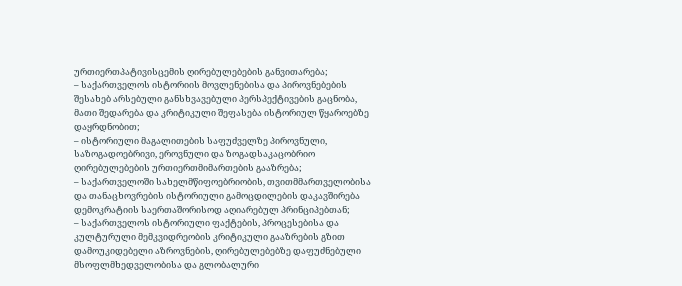ურთიერთპატივისცემის ღირებულებების განვითარება;
– საქართველოს ისტორიის მოვლენებისა და პიროვნებების შესახებ არსებული განსხვავებული პერსპექტივების გაცნობა, მათი შედარება და კრიტიკული შეფასება ისტორიულ წყაროებზე დაყრდნობით;
– ისტორიული მაგალითების საფუძველზე პიროვნული, საზოგადოებრივი, ეროვნული და ზოგადსაკაცობრიო ღირებულებების ურთიერთმიმართების გააზრება;
– საქართველოში სახელმწიფოებრიობის, თვითმმართველობისა და თანაცხოვრების ისტორიული გამოცდილების დაკავშირება დემოკრატიის საერთაშორისოდ აღიარებულ პრინციპებთან;
– საქართველოს ისტორიული ფაქტების, პროცესებისა და კულტურული მემკვიდრეობის კრიტიკული გააზრების გზით დამოუკიდებელი აზროვნების, ღირებულებებზე დაფუძნებული მსოფლმხედველობისა და გლობალური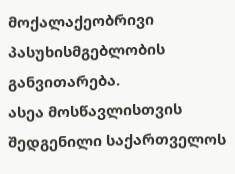მოქალაქეობრივი პასუხისმგებლობის განვითარება.
ასეა მოსწავლისთვის შედგენილი საქართველოს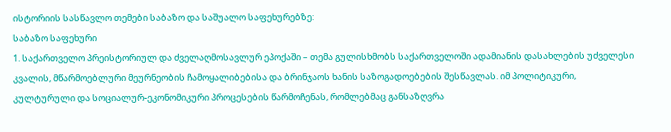ისტორიის სასწავლო თემები საბაზო და საშუალო საფეხურებზე:
საბაზო საფეხური
1. საქართველო პრეისტორიულ და ძველაღმოსავლურ ეპოქაში – თემა გულისხმობს საქართველოში ადამიანის დასახლების უძველესი კვალის, მწარმოებლური მეურნეობის ჩამოყალიბებისა და ბრინჯაოს ხანის საზოგადოებების შესწავლას. იმ პოლიტიკური, კულტურული და სოციალურ-ეკონომიკური პროცესების წარმოჩენას, რომლებმაც განსაზღვრა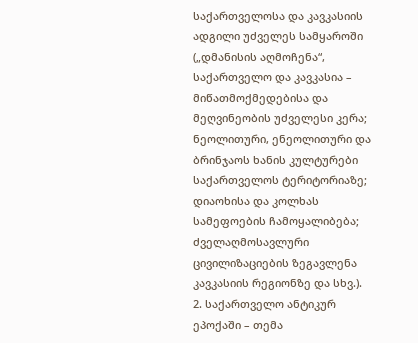საქართველოსა და კავკასიის ადგილი უძველეს სამყაროში („დმანისის აღმოჩენა“, საქართველო და კავკასია – მიწათმოქმედებისა და მეღვინეობის უძველესი კერა; ნეოლითური, ენეოლითური და ბრინჯაოს ხანის კულტურები საქართველოს ტერიტორიაზე; დიაოხისა და კოლხას სამეფოების ჩამოყალიბება; ძველაღმოსავლური ცივილიზაციების ზეგავლენა კავკასიის რეგიონზე და სხვ.).
2. საქართველო ანტიკურ ეპოქაში – თემა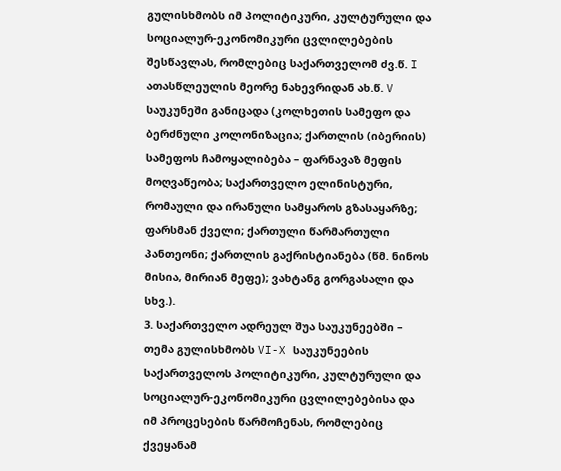გულისხმობს იმ პოლიტიკური, კულტურული და სოციალურ-ეკონომიკური ცვლილებების შესწავლას, რომლებიც საქართველომ ძვ.წ. I ათასწლეულის მეორე ნახევრიდან ახ.წ. V საუკუნეში განიცადა (კოლხეთის სამეფო და ბერძნული კოლონიზაცია; ქართლის (იბერიის) სამეფოს ჩამოყალიბება – ფარნავაზ მეფის მოღვაწეობა; საქართველო ელინისტური, რომაული და ირანული სამყაროს გზასაყარზე; ფარსმან ქველი; ქართული წარმართული პანთეონი; ქართლის გაქრისტიანება (წმ. ნინოს მისია, მირიან მეფე); ვახტანგ გორგასალი და სხვ.).
3. საქართველო ადრეულ შუა საუკუნეებში – თემა გულისხმობს VI-X საუკუნეების საქართველოს პოლიტიკური, კულტურული და სოციალურ-ეკონომიკური ცვლილებებისა და იმ პროცესების წარმოჩენას, რომლებიც ქვეყანამ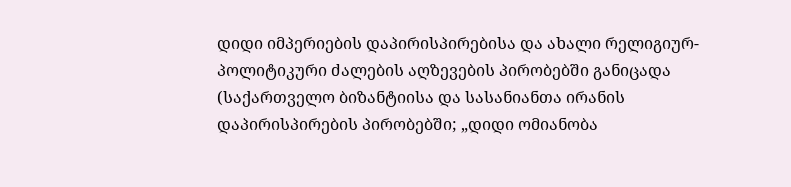დიდი იმპერიების დაპირისპირებისა და ახალი რელიგიურ-პოლიტიკური ძალების აღზევების პირობებში განიცადა (საქართველო ბიზანტიისა და სასანიანთა ირანის დაპირისპირების პირობებში; „დიდი ომიანობა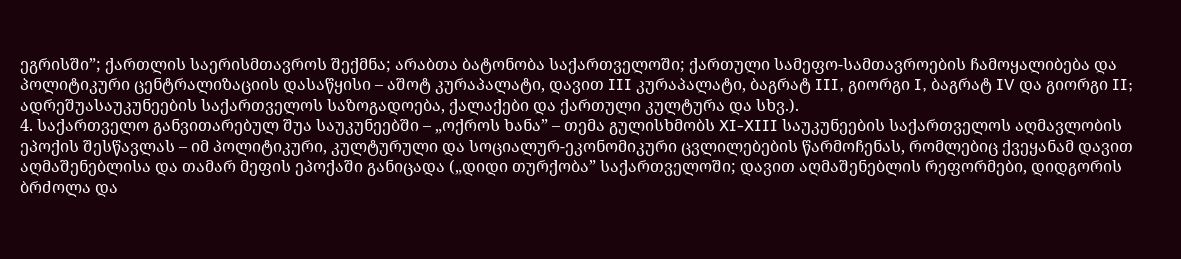ეგრისში”; ქართლის საერისმთავროს შექმნა; არაბთა ბატონობა საქართველოში; ქართული სამეფო-სამთავროების ჩამოყალიბება და პოლიტიკური ცენტრალიზაციის დასაწყისი – აშოტ კურაპალატი, დავით III კურაპალატი, ბაგრატ III, გიორგი I, ბაგრატ IV და გიორგი II; ადრეშუასაუკუნეების საქართველოს საზოგადოება, ქალაქები და ქართული კულტურა და სხვ.).
4. საქართველო განვითარებულ შუა საუკუნეებში – „ოქროს ხანა” – თემა გულისხმობს XI-XIII საუკუნეების საქართველოს აღმავლობის ეპოქის შესწავლას – იმ პოლიტიკური, კულტურული და სოციალურ-ეკონომიკური ცვლილებების წარმოჩენას, რომლებიც ქვეყანამ დავით აღმაშენებლისა და თამარ მეფის ეპოქაში განიცადა („დიდი თურქობა” საქართველოში; დავით აღმაშენებლის რეფორმები, დიდგორის ბრძოლა და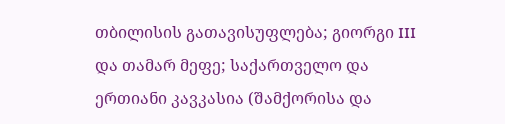თბილისის გათავისუფლება; გიორგი III და თამარ მეფე; საქართველო და ერთიანი კავკასია (შამქორისა და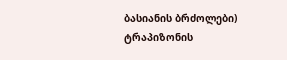ბასიანის ბრძოლები) ტრაპიზონის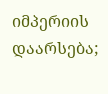იმპერიის დაარსება;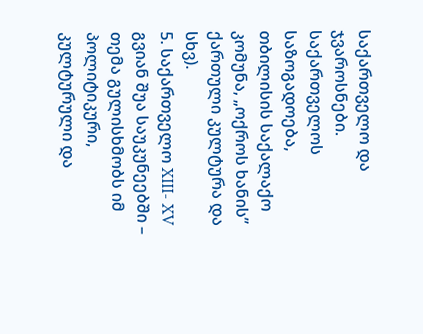საქართველო და ჯვაროსნები. საქართველოს საზოგადოება, თბილისის საქალაქო კომუნა, „ოქროს ხანის” ქართული კულტურა და სხვ).
5. საქართველო XIII- XV გვიან შუა საუკუნეებში – თემა გულისხმობს იმ პოლიტიკური, კულტურული და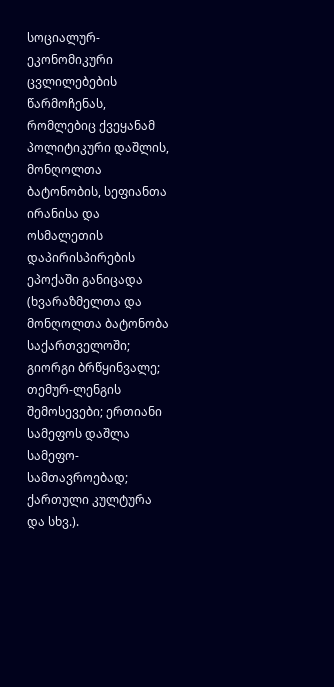სოციალურ-ეკონომიკური ცვლილებების წარმოჩენას, რომლებიც ქვეყანამ პოლიტიკური დაშლის, მონღოლთა ბატონობის, სეფიანთა ირანისა და ოსმალეთის დაპირისპირების ეპოქაში განიცადა (ხვარაზმელთა და მონღოლთა ბატონობა საქართველოში; გიორგი ბრწყინვალე; თემურ-ლენგის შემოსევები; ერთიანი სამეფოს დაშლა სამეფო-სამთავროებად; ქართული კულტურა და სხვ.).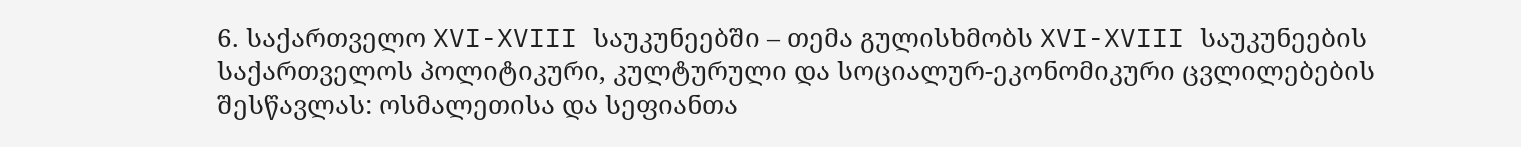6. საქართველო XVI-XVIII საუკუნეებში – თემა გულისხმობს XVI-XVIII საუკუნეების საქართველოს პოლიტიკური, კულტურული და სოციალურ-ეკონომიკური ცვლილებების შესწავლას: ოსმალეთისა და სეფიანთა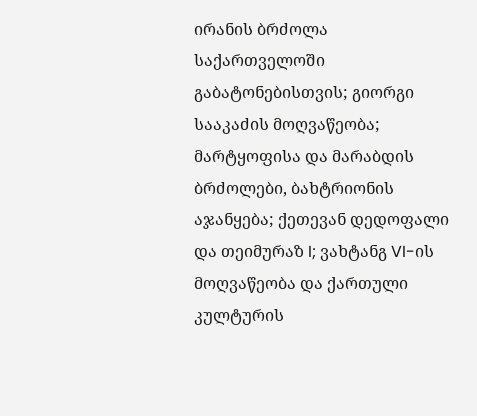ირანის ბრძოლა საქართველოში გაბატონებისთვის; გიორგი სააკაძის მოღვაწეობა; მარტყოფისა და მარაბდის ბრძოლები, ბახტრიონის აჯანყება; ქეთევან დედოფალი და თეიმურაზ I; ვახტანგ VI-ის მოღვაწეობა და ქართული კულტურის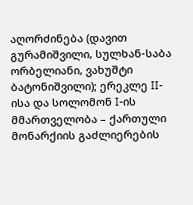აღორძინება (დავით გურამიშვილი, სულხან-საბა ორბელიანი, ვახუშტი ბატონიშვილი); ერეკლე II-ისა და სოლომონ I-ის მმართველობა – ქართული მონარქიის გაძლიერების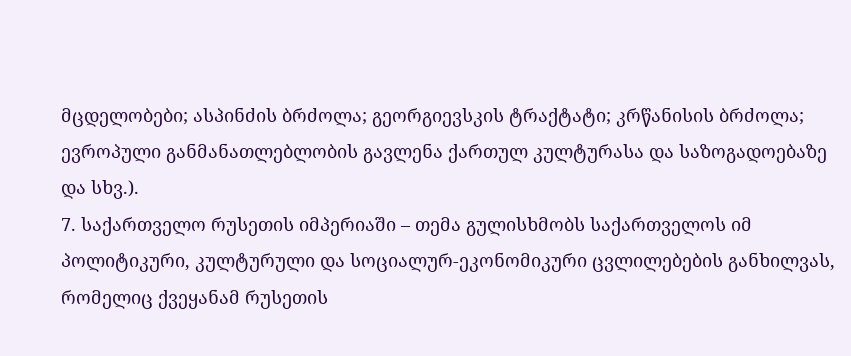მცდელობები; ასპინძის ბრძოლა; გეორგიევსკის ტრაქტატი; კრწანისის ბრძოლა; ევროპული განმანათლებლობის გავლენა ქართულ კულტურასა და საზოგადოებაზე და სხვ.).
7. საქართველო რუსეთის იმპერიაში – თემა გულისხმობს საქართველოს იმ პოლიტიკური, კულტურული და სოციალურ-ეკონომიკური ცვლილებების განხილვას, რომელიც ქვეყანამ რუსეთის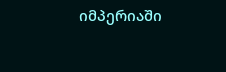იმპერიაში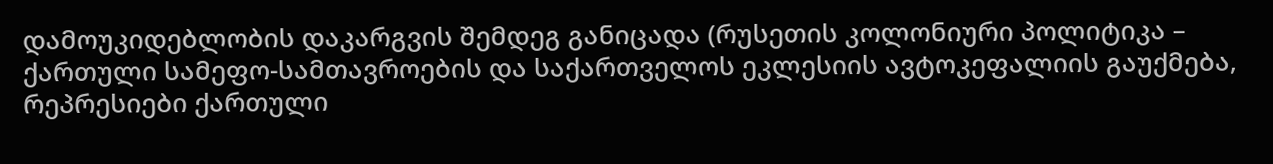დამოუკიდებლობის დაკარგვის შემდეგ განიცადა (რუსეთის კოლონიური პოლიტიკა – ქართული სამეფო-სამთავროების და საქართველოს ეკლესიის ავტოკეფალიის გაუქმება, რეპრესიები ქართული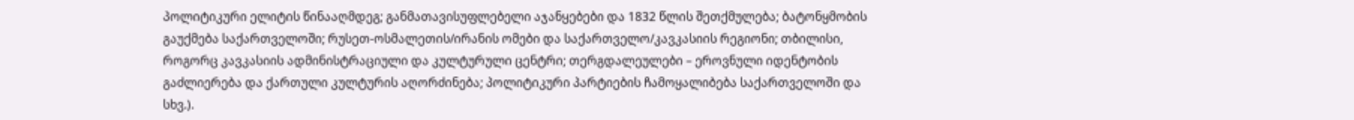პოლიტიკური ელიტის წინააღმდეგ; განმათავისუფლებელი აჯანყებები და 1832 წლის შეთქმულება; ბატონყმობის გაუქმება საქართველოში; რუსეთ-ოსმალეთის/ირანის ომები და საქართველო/კავკასიის რეგიონი; თბილისი, როგორც კავკასიის ადმინისტრაციული და კულტურული ცენტრი; თერგდალეულები – ეროვნული იდენტობის გაძლიერება და ქართული კულტურის აღორძინება; პოლიტიკური პარტიების ჩამოყალიბება საქართველოში და სხვ.).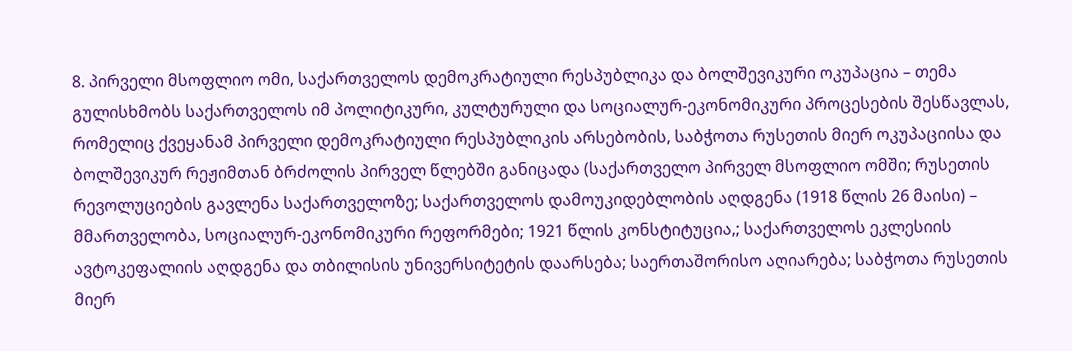8. პირველი მსოფლიო ომი, საქართველოს დემოკრატიული რესპუბლიკა და ბოლშევიკური ოკუპაცია – თემა გულისხმობს საქართველოს იმ პოლიტიკური, კულტურული და სოციალურ-ეკონომიკური პროცესების შესწავლას, რომელიც ქვეყანამ პირველი დემოკრატიული რესპუბლიკის არსებობის, საბჭოთა რუსეთის მიერ ოკუპაციისა და ბოლშევიკურ რეჟიმთან ბრძოლის პირველ წლებში განიცადა (საქართველო პირველ მსოფლიო ომში; რუსეთის რევოლუციების გავლენა საქართველოზე; საქართველოს დამოუკიდებლობის აღდგენა (1918 წლის 26 მაისი) – მმართველობა, სოციალურ-ეკონომიკური რეფორმები; 1921 წლის კონსტიტუცია,; საქართველოს ეკლესიის ავტოკეფალიის აღდგენა და თბილისის უნივერსიტეტის დაარსება; საერთაშორისო აღიარება; საბჭოთა რუსეთის მიერ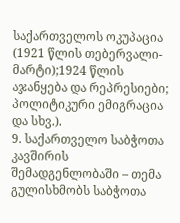საქართველოს ოკუპაცია (1921 წლის თებერვალი-მარტი);1924 წლის აჯანყება და რეპრესიები; პოლიტიკური ემიგრაცია და სხვ.).
9. საქართველო საბჭოთა კავშირის შემადგენლობაში – თემა გულისხმობს საბჭოთა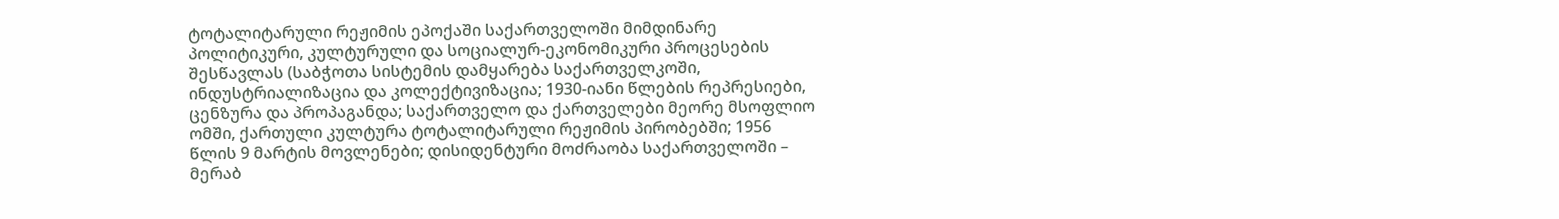ტოტალიტარული რეჟიმის ეპოქაში საქართველოში მიმდინარე პოლიტიკური, კულტურული და სოციალურ-ეკონომიკური პროცესების შესწავლას (საბჭოთა სისტემის დამყარება საქართველკოში, ინდუსტრიალიზაცია და კოლექტივიზაცია; 1930-იანი წლების რეპრესიები, ცენზურა და პროპაგანდა; საქართველო და ქართველები მეორე მსოფლიო ომში, ქართული კულტურა ტოტალიტარული რეჟიმის პირობებში; 1956 წლის 9 მარტის მოვლენები; დისიდენტური მოძრაობა საქართველოში – მერაბ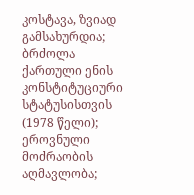კოსტავა, ზვიად გამსახურდია; ბრძოლა ქართული ენის კონსტიტუციური სტატუსისთვის (1978 წელი); ეროვნული მოძრაობის აღმავლობა;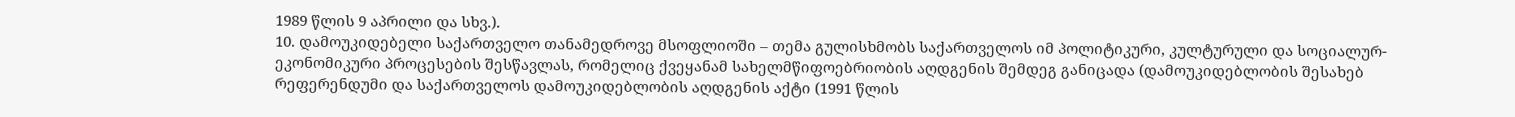1989 წლის 9 აპრილი და სხვ.).
10. დამოუკიდებელი საქართველო თანამედროვე მსოფლიოში – თემა გულისხმობს საქართველოს იმ პოლიტიკური, კულტურული და სოციალურ-ეკონომიკური პროცესების შესწავლას, რომელიც ქვეყანამ სახელმწიფოებრიობის აღდგენის შემდეგ განიცადა (დამოუკიდებლობის შესახებ რეფერენდუმი და საქართველოს დამოუკიდებლობის აღდგენის აქტი (1991 წლის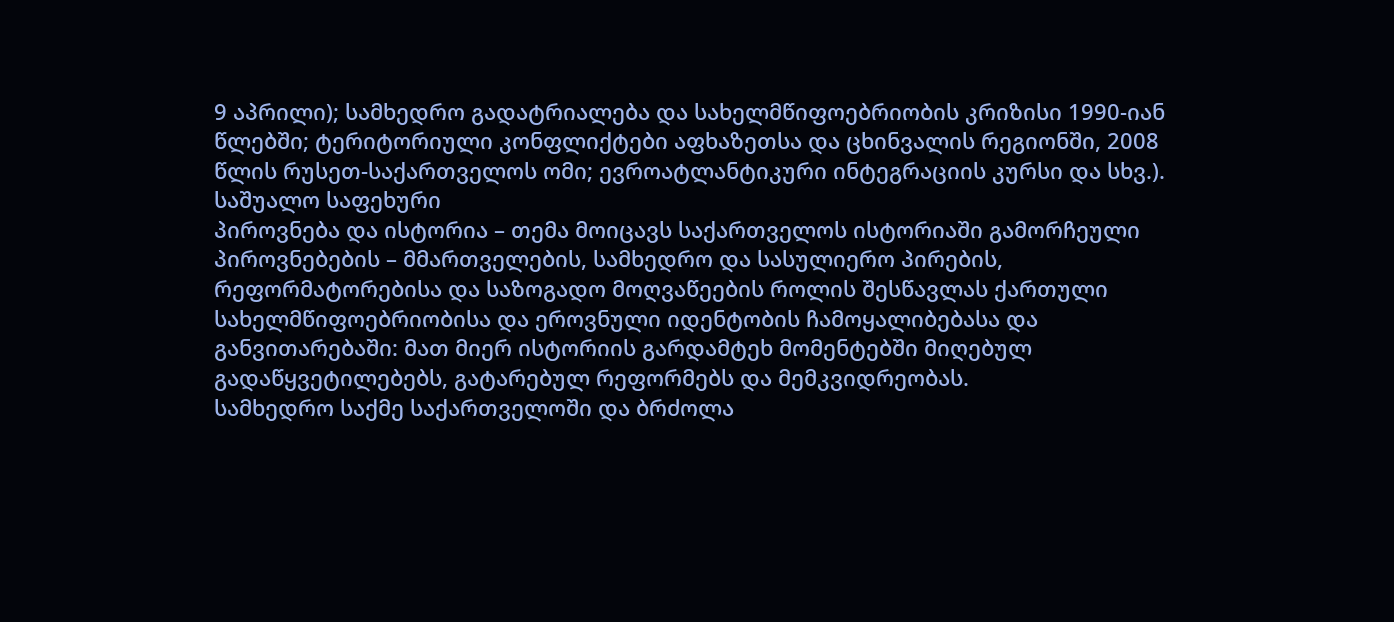9 აპრილი); სამხედრო გადატრიალება და სახელმწიფოებრიობის კრიზისი 1990-იან წლებში; ტერიტორიული კონფლიქტები აფხაზეთსა და ცხინვალის რეგიონში, 2008 წლის რუსეთ-საქართველოს ომი; ევროატლანტიკური ინტეგრაციის კურსი და სხვ.).
საშუალო საფეხური
პიროვნება და ისტორია – თემა მოიცავს საქართველოს ისტორიაში გამორჩეული პიროვნებების – მმართველების, სამხედრო და სასულიერო პირების, რეფორმატორებისა და საზოგადო მოღვაწეების როლის შესწავლას ქართული სახელმწიფოებრიობისა და ეროვნული იდენტობის ჩამოყალიბებასა და განვითარებაში: მათ მიერ ისტორიის გარდამტეხ მომენტებში მიღებულ გადაწყვეტილებებს, გატარებულ რეფორმებს და მემკვიდრეობას.
სამხედრო საქმე საქართველოში და ბრძოლა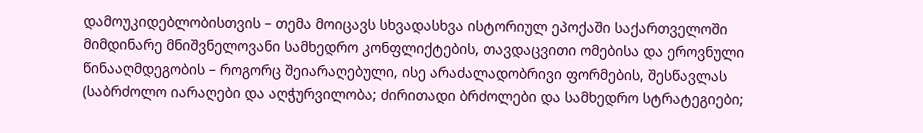დამოუკიდებლობისთვის – თემა მოიცავს სხვადასხვა ისტორიულ ეპოქაში საქართველოში მიმდინარე მნიშვნელოვანი სამხედრო კონფლიქტების, თავდაცვითი ომებისა და ეროვნული წინააღმდეგობის – როგორც შეიარაღებული, ისე არაძალადობრივი ფორმების, შესწავლას (საბრძოლო იარაღები და აღჭურვილობა; ძირითადი ბრძოლები და სამხედრო სტრატეგიები;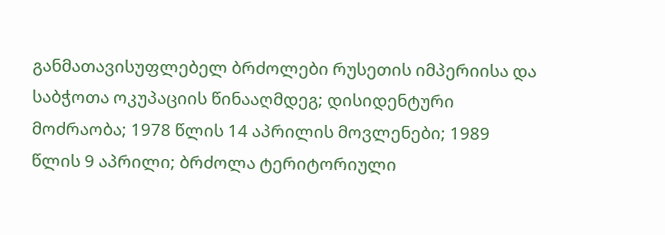განმათავისუფლებელ ბრძოლები რუსეთის იმპერიისა და საბჭოთა ოკუპაციის წინააღმდეგ; დისიდენტური მოძრაობა; 1978 წლის 14 აპრილის მოვლენები; 1989 წლის 9 აპრილი; ბრძოლა ტერიტორიული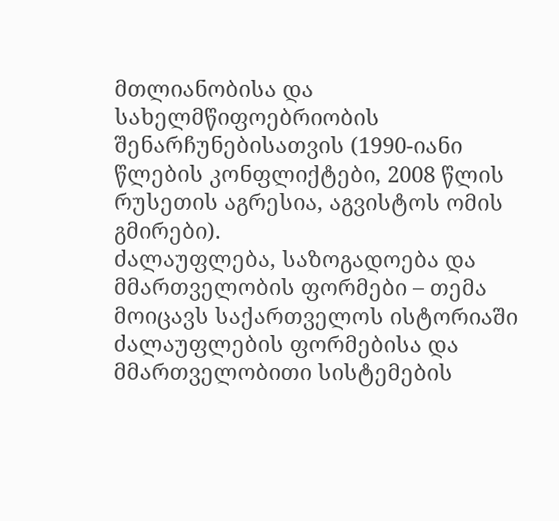მთლიანობისა და სახელმწიფოებრიობის შენარჩუნებისათვის (1990-იანი წლების კონფლიქტები, 2008 წლის რუსეთის აგრესია, აგვისტოს ომის გმირები).
ძალაუფლება, საზოგადოება და მმართველობის ფორმები – თემა მოიცავს საქართველოს ისტორიაში ძალაუფლების ფორმებისა და მმართველობითი სისტემების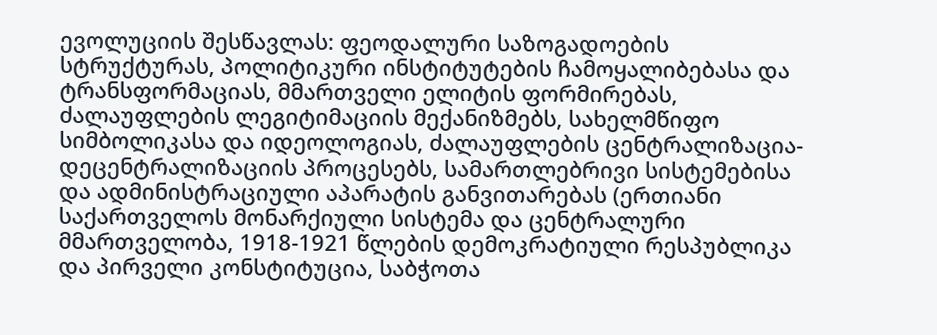ევოლუციის შესწავლას: ფეოდალური საზოგადოების სტრუქტურას, პოლიტიკური ინსტიტუტების ჩამოყალიბებასა და ტრანსფორმაციას, მმართველი ელიტის ფორმირებას, ძალაუფლების ლეგიტიმაციის მექანიზმებს, სახელმწიფო სიმბოლიკასა და იდეოლოგიას, ძალაუფლების ცენტრალიზაცია-დეცენტრალიზაციის პროცესებს, სამართლებრივი სისტემებისა და ადმინისტრაციული აპარატის განვითარებას (ერთიანი საქართველოს მონარქიული სისტემა და ცენტრალური მმართველობა, 1918-1921 წლების დემოკრატიული რესპუბლიკა და პირველი კონსტიტუცია, საბჭოთა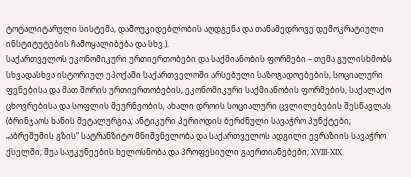ტოტალიტარული სისტემა, დამოუკიდებლობის აღდგენა და თანამედროვე დემოკრატიული ინსტიტუტების ჩამოყალიბება და სხვ.).
საქართველოს ეკონომიკური ურთიერთობები და საქმიანობის ფორმები – თემა გულისხმობს სხვადასხვა ისტორიულ ეპოქაში საქართველოში არსებული საზოგადოებების, სოციალური ფენებისა და მათ შორის ურთიერთობების, ეკონომიკური საქმიანობის ფორმების, საქალაქო ცხოვრებისა და სოფლის მეურნეობის, ახალი დროის სოციალური ცვლილებების შესწავლას (ბრინჯაოს ხანის მეტალურგია; ანტიკური პერიოდის ბერძნული სავაჭრო პუნქტები; „აბრეშუმის გზის“ სატრანზიტო მნიშვნელობა და საქართველოს ადგილი ევრაზიის სავაჭრო ქსელში; შუა საუკუნეების ხელოსნობა და პროფესიული გაერთიანებები; XVIII-XIX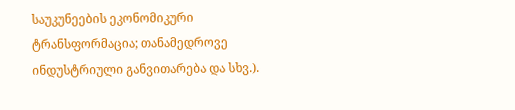საუკუნეების ეკონომიკური ტრანსფორმაცია; თანამედროვე ინდუსტრიული განვითარება და სხვ.).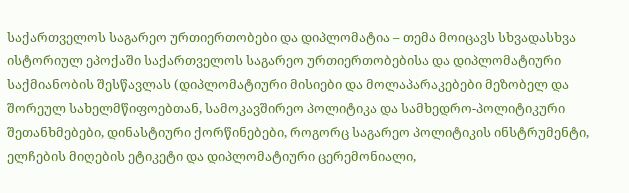საქართველოს საგარეო ურთიერთობები და დიპლომატია – თემა მოიცავს სხვადასხვა ისტორიულ ეპოქაში საქართველოს საგარეო ურთიერთობებისა და დიპლომატიური საქმიანობის შესწავლას (დიპლომატიური მისიები და მოლაპარაკებები მეზობელ და შორეულ სახელმწიფოებთან, სამოკავშირეო პოლიტიკა და სამხედრო-პოლიტიკური შეთანხმებები, დინასტიური ქორწინებები, როგორც საგარეო პოლიტიკის ინსტრუმენტი, ელჩების მიღების ეტიკეტი და დიპლომატიური ცერემონიალი,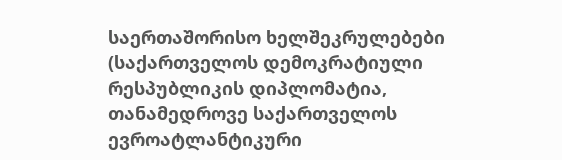საერთაშორისო ხელშეკრულებები (საქართველოს დემოკრატიული რესპუბლიკის დიპლომატია, თანამედროვე საქართველოს ევროატლანტიკური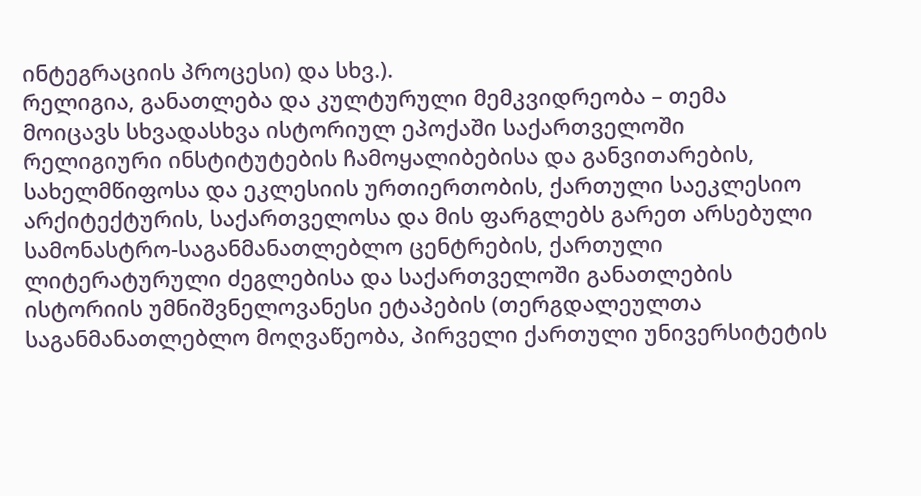ინტეგრაციის პროცესი) და სხვ.).
რელიგია, განათლება და კულტურული მემკვიდრეობა – თემა მოიცავს სხვადასხვა ისტორიულ ეპოქაში საქართველოში რელიგიური ინსტიტუტების ჩამოყალიბებისა და განვითარების, სახელმწიფოსა და ეკლესიის ურთიერთობის, ქართული საეკლესიო არქიტექტურის, საქართველოსა და მის ფარგლებს გარეთ არსებული სამონასტრო-საგანმანათლებლო ცენტრების, ქართული ლიტერატურული ძეგლებისა და საქართველოში განათლების ისტორიის უმნიშვნელოვანესი ეტაპების (თერგდალეულთა საგანმანათლებლო მოღვაწეობა, პირველი ქართული უნივერსიტეტის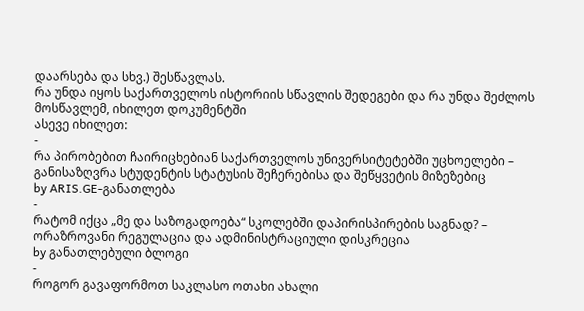დაარსება და სხვ.) შესწავლას.
რა უნდა იყოს საქართველოს ისტორიის სწავლის შედეგები და რა უნდა შეძლოს მოსწავლემ, იხილეთ დოკუმენტში
ასევე იხილეთ:
-
რა პირობებით ჩაირიცხებიან საქართველოს უნივერსიტეტებში უცხოელები – განისაზღვრა სტუდენტის სტატუსის შეჩერებისა და შეწყვეტის მიზეზებიც
by ARIS.GE-განათლება
-
რატომ იქცა „მე და საზოგადოება“ სკოლებში დაპირისპირების საგნად? – ორაზროვანი რეგულაცია და ადმინისტრაციული დისკრეცია
by განათლებული ბლოგი
-
როგორ გავაფორმოთ საკლასო ოთახი ახალი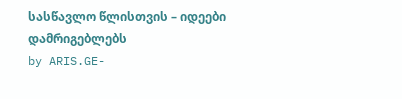სასწავლო წლისთვის – იდეები დამრიგებლებს
by ARIS.GE-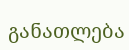განათლება